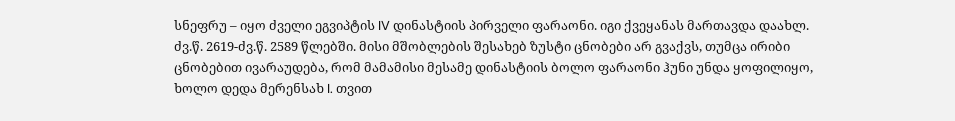სნეფრუ – იყო ძველი ეგვიპტის IV დინასტიის პირველი ფარაონი. იგი ქვეყანას მართავდა დაახლ. ძვ.წ. 2619-ძვ.წ. 2589 წლებში. მისი მშობლების შესახებ ზუსტი ცნობები არ გვაქვს, თუმცა ირიბი ცნობებით ივარაუდება, რომ მამამისი მესამე დინასტიის ბოლო ფარაონი ჰუნი უნდა ყოფილიყო, ხოლო დედა მერენსახ I. თვით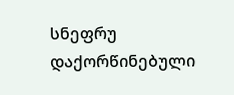სნეფრუ დაქორწინებული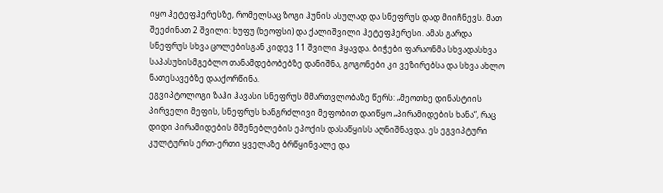იყო ჰეტეფჰერესზე, რომელსაც ზოგი ჰუნის ასულად და სნეფრუს დად მიიჩნევს. მათ შეეძინათ 2 შვილი: ხუფუ (ხეოფსი) და ქალიშვილი ჰეტეფჰერესი. ამას გარდა სნეფრუს სხვა ცოლებისგან კიდევ 11 შვილი ჰყავდა. ბიჭები ფარაონმა სხვადასხვა საპასუხისმგებლო თანამდებობებზე დანიშნა, გოგონები კი ვეზირებსა და სხვა ახლო ნათესავებზე დააქორწინა.
ეგვიპტოლოგი ზაჰი ჰავასი სნეფრუს მმართვლობაზე წერს: „მეოთხე დინასტიის პირველი მეფის, სნეფრუს ხანგრძლივი მეფობით დაიწყო „პირამიდების ხანა“, რაც დიდი პირამიდების მშენებლების ეპოქის დასაწყისს აღნიშნავდა. ეს ეგვიპტური კულტურის ერთ-ერთი ყველაზე ბრწყინვალე და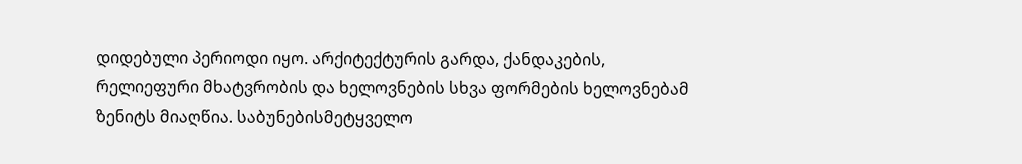დიდებული პერიოდი იყო. არქიტექტურის გარდა, ქანდაკების, რელიეფური მხატვრობის და ხელოვნების სხვა ფორმების ხელოვნებამ ზენიტს მიაღწია. საბუნებისმეტყველო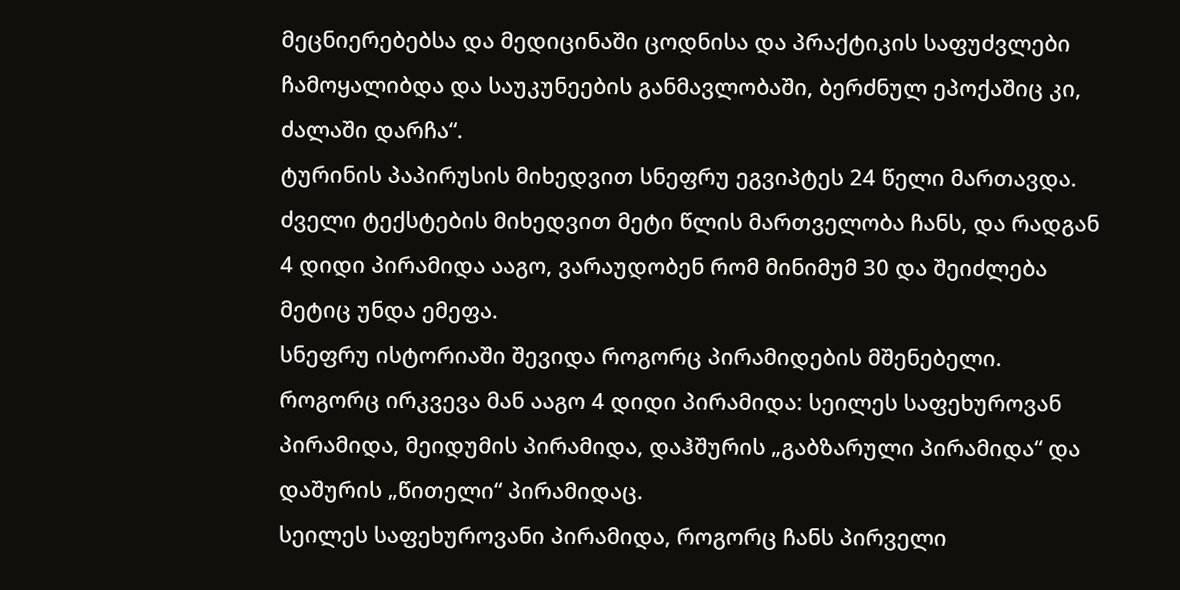მეცნიერებებსა და მედიცინაში ცოდნისა და პრაქტიკის საფუძვლები ჩამოყალიბდა და საუკუნეების განმავლობაში, ბერძნულ ეპოქაშიც კი, ძალაში დარჩა“.
ტურინის პაპირუსის მიხედვით სნეფრუ ეგვიპტეს 24 წელი მართავდა. ძველი ტექსტების მიხედვით მეტი წლის მართველობა ჩანს, და რადგან 4 დიდი პირამიდა ააგო, ვარაუდობენ რომ მინიმუმ 30 და შეიძლება მეტიც უნდა ემეფა.
სნეფრუ ისტორიაში შევიდა როგორც პირამიდების მშენებელი. როგორც ირკვევა მან ააგო 4 დიდი პირამიდა: სეილეს საფეხუროვან პირამიდა, მეიდუმის პირამიდა, დაჰშურის „გაბზარული პირამიდა“ და დაშურის „წითელი“ პირამიდაც.
სეილეს საფეხუროვანი პირამიდა, როგორც ჩანს პირველი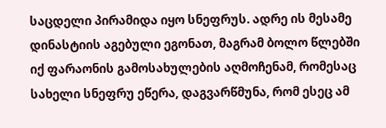საცდელი პირამიდა იყო სნეფრუს. ადრე ის მესამე დინასტიის აგებული ეგონათ, მაგრამ ბოლო წლებში იქ ფარაონის გამოსახულების აღმოჩენამ, რომესაც სახელი სნეფრუ ეწერა, დაგვარწმუნა, რომ ესეც ამ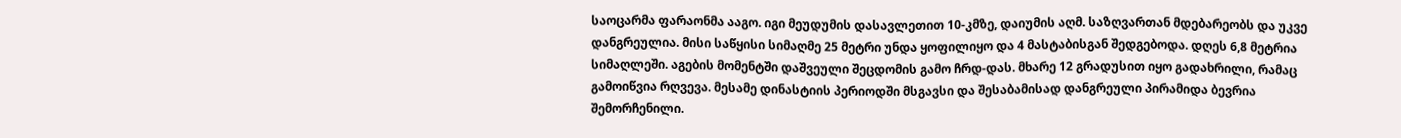საოცარმა ფარაონმა ააგო. იგი მეუდუმის დასავლეთით 10-კმზე, დაიუმის აღმ. საზღვართან მდებარეობს და უკვე დანგრეულია. მისი საწყისი სიმაღმე 25 მეტრი უნდა ყოფილიყო და 4 მასტაბისგან შედგებოდა. დღეს 6,8 მეტრია სიმაღლეში. აგების მომენტში დაშვეული შეცდომის გამო ჩრდ-დას. მხარე 12 გრადუსით იყო გადახრილი, რამაც გამოიწვია რღვევა. მესამე დინასტიის პერიოდში მსგავსი და შესაბამისად დანგრეული პირამიდა ბევრია შემორჩენილი.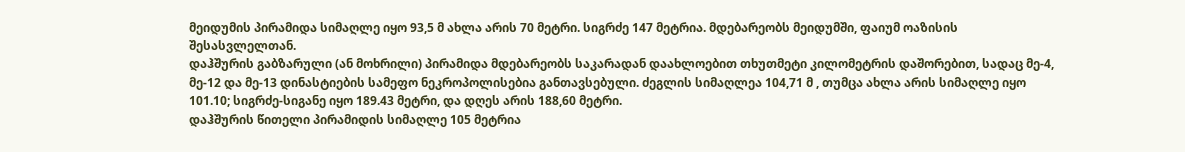მეიდუმის პირამიდა სიმაღლე იყო 93,5 მ ახლა არის 70 მეტრი. სიგრძე 147 მეტრია. მდებარეობს მეიდუმში, ფაიუმ ოაზისის შესასვლელთან.
დაჰშურის გაბზარული (ან მოხრილი) პირამიდა მდებარეობს საკარადან დაახლოებით თხუთმეტი კილომეტრის დაშორებით, სადაც მე-4, მე-12 და მე-13 დინასტიების სამეფო ნეკროპოლისებია განთავსებული. ძეგლის სიმაღლეა 104,71 მ , თუმცა ახლა არის სიმაღლე იყო 101.10; სიგრძე-სიგანე იყო 189.43 მეტრი, და დღეს არის 188,60 მეტრი.
დაჰშურის წითელი პირამიდის სიმაღლე 105 მეტრია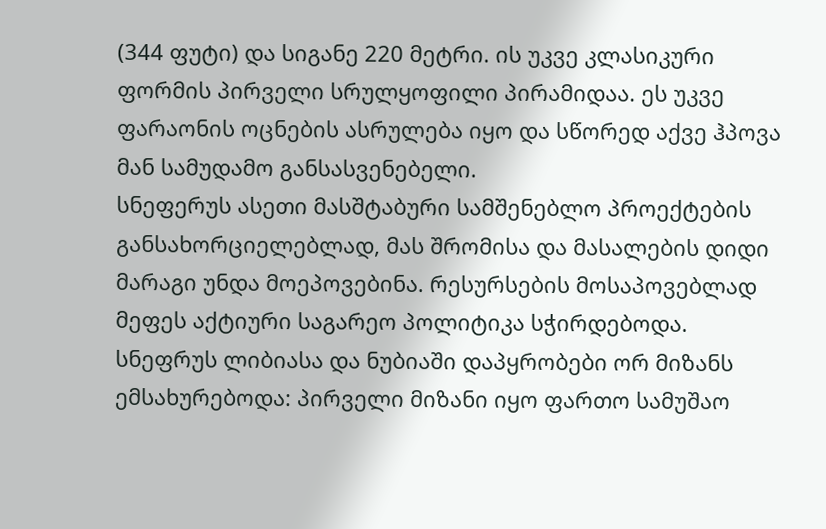(344 ფუტი) და სიგანე 220 მეტრი. ის უკვე კლასიკური ფორმის პირველი სრულყოფილი პირამიდაა. ეს უკვე ფარაონის ოცნების ასრულება იყო და სწორედ აქვე ჰპოვა მან სამუდამო განსასვენებელი.
სნეფერუს ასეთი მასშტაბური სამშენებლო პროექტების განსახორციელებლად, მას შრომისა და მასალების დიდი მარაგი უნდა მოეპოვებინა. რესურსების მოსაპოვებლად მეფეს აქტიური საგარეო პოლიტიკა სჭირდებოდა. სნეფრუს ლიბიასა და ნუბიაში დაპყრობები ორ მიზანს ემსახურებოდა: პირველი მიზანი იყო ფართო სამუშაო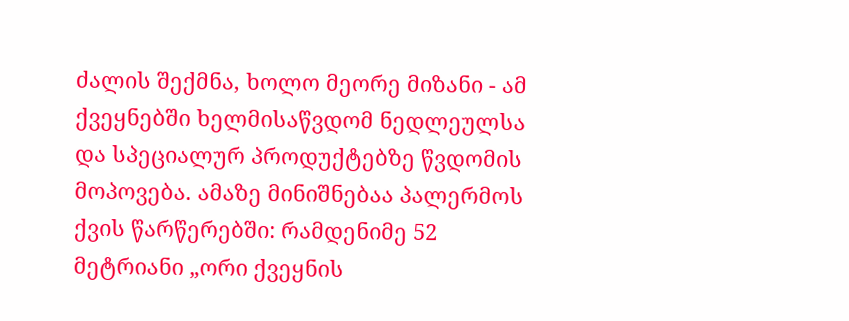ძალის შექმნა, ხოლო მეორე მიზანი - ამ ქვეყნებში ხელმისაწვდომ ნედლეულსა და სპეციალურ პროდუქტებზე წვდომის მოპოვება. ამაზე მინიშნებაა პალერმოს ქვის წარწერებში: რამდენიმე 52 მეტრიანი „ორი ქვეყნის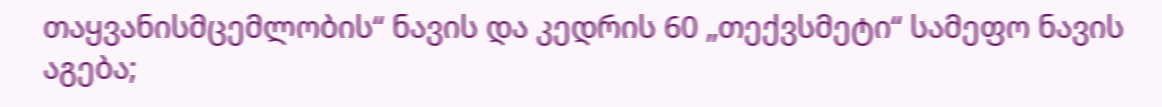თაყვანისმცემლობის“ ნავის და კედრის 60 „თექვსმეტი“ სამეფო ნავის აგება;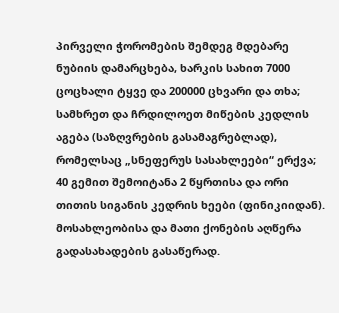პირველი ჭორომების შემდეგ მდებარე ნუბიის დამარცხება, ხარკის სახით 7000 ცოცხალი ტყვე და 200000 ცხვარი და თხა; სამხრეთ და ჩრდილოეთ მიწების კედლის აგება (საზღვრების გასამაგრებლად), რომელსაც „სნეფერუს სასახლეები“ ერქვა; 40 გემით შემოიტანა 2 წყრთისა და ორი თითის სიგანის კედრის ხეები (ფინიკიიდან). მოსახლეობისა და მათი ქონების აღწერა გადასახადების გასაწერად.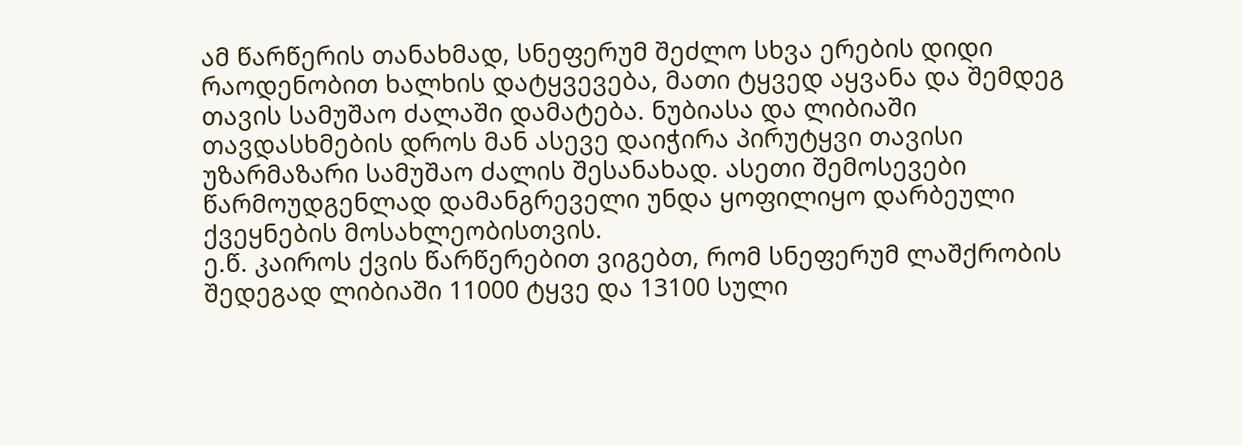ამ წარწერის თანახმად, სნეფერუმ შეძლო სხვა ერების დიდი რაოდენობით ხალხის დატყვევება, მათი ტყვედ აყვანა და შემდეგ თავის სამუშაო ძალაში დამატება. ნუბიასა და ლიბიაში თავდასხმების დროს მან ასევე დაიჭირა პირუტყვი თავისი უზარმაზარი სამუშაო ძალის შესანახად. ასეთი შემოსევები წარმოუდგენლად დამანგრეველი უნდა ყოფილიყო დარბეული ქვეყნების მოსახლეობისთვის.
ე.წ. კაიროს ქვის წარწერებით ვიგებთ, რომ სნეფერუმ ლაშქრობის შედეგად ლიბიაში 11000 ტყვე და 13100 სული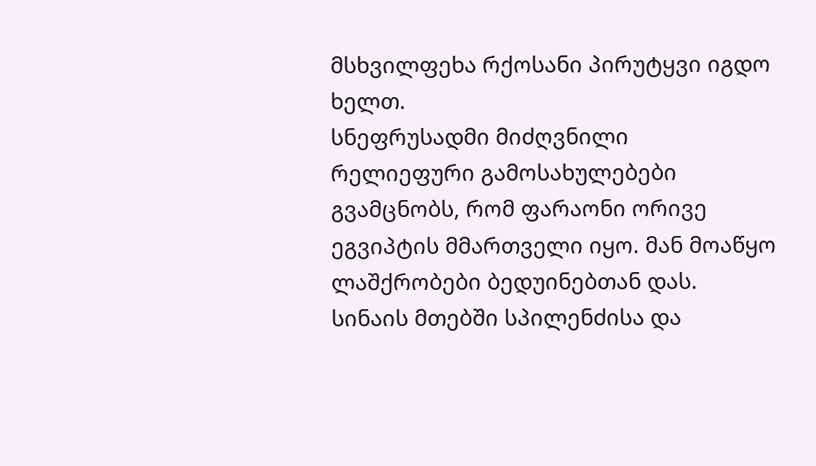მსხვილფეხა რქოსანი პირუტყვი იგდო ხელთ.
სნეფრუსადმი მიძღვნილი რელიეფური გამოსახულებები გვამცნობს, რომ ფარაონი ორივე ეგვიპტის მმართველი იყო. მან მოაწყო ლაშქრობები ბედუინებთან დას. სინაის მთებში სპილენძისა და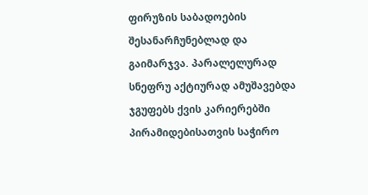ფირუზის საბადოების შესანარჩუნებლად და გაიმარჯვა. პარალელურად სნეფრუ აქტიურად ამუშავებდა ჯგუფებს ქვის კარიერებში პირამიდებისათვის საჭირო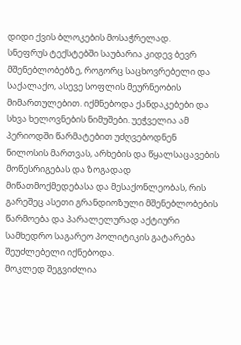დიდი ქვის ბლოკების მოსაჭრელად.
სნეფრუს ტექსტებში საუბარია კიდევ ბევრ მშენებლობებზე, როგორც საცხოვრებელი და საქალაქო, ასევე სოფლის მეურნეობის მიმართულებით. იქმნებოდა ქანდაკებები და სხვა ხელოვნების ნიმუშები. უეჭველია ამ პერიოდში წარმატებით უძღვებოდნენ ნილოსის მართვას, არხების და წყალსაცავების მოწესრიგებას და ზოგადად მიწათმოქმედებასა და მესაქონლეობას, რის გარეშეც ასეთი გრანდიოზული მშენებლობების წარმოება და პარალელურად აქტიური სამხედრო საგარეო პოლიტიკის გატარება შეუძლებელი იქნებოდა.
მოკლედ შეგვიძლია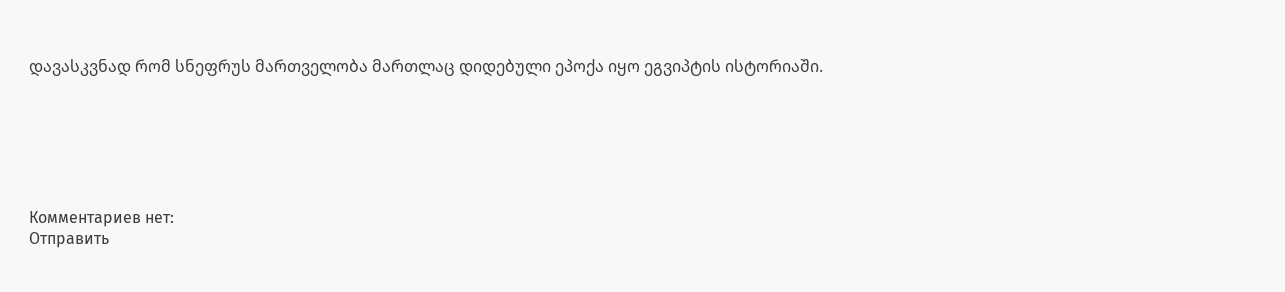დავასკვნად რომ სნეფრუს მართველობა მართლაც დიდებული ეპოქა იყო ეგვიპტის ისტორიაში.






Комментариев нет:
Отправить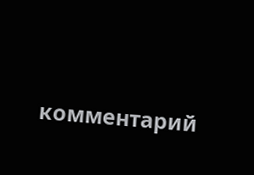комментарий